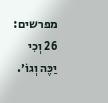מפרשים:
26 וְכִי יַכֶּה וְגוֹ׳.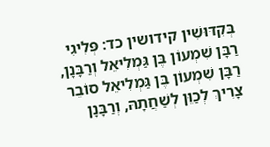בְּקִדּוּשִׁין קידושין כד: פְּלִיגִי רַבָּן שִׁמְעוֹן בֶּן גַּמְלִיאֵל וְרַבָּנָן, רַבָּן שִׁמְעוֹן בֶּן גַּמְלִיאֵל סוֹבֵר צָרִיךְ לְכַוֵּן לְשַׁחֲתָהּ, וְרַבָּנָן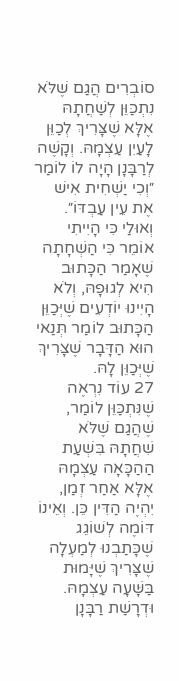סוֹבְרִים הֲגַם שֶׁלֹּא נִתְכַּוֵּן לְשַׁחֲתָהּ אֶלָּא שֶׁצָּרִיךְ לְכַוֵּן לָעַיִן עַצְמָהּ. וְקָשֶׁה לְרַבָּנָן הָיָה לוֹ לוֹמַר ״וְכִי יַשְׁחִית אִישׁ אֶת עֵין עַבְדּוֹ״. וְאוּלַי כִּי הָיִיתִי אוֹמֵר כִּי הַשְׁחָתָה שֶׁאָמַר הַכָּתוּב הִיא לְגוּפָהּ, וְלֹא הָיִינוּ יוֹדְעִים שֶׁיְּכַוֵּן הַכָּתוּב לוֹמַר תְּנַאי הוּא הַדָּבָר שֶׁצָּרִיךְ שֶׁיְּכַוֵּן לָהּ.
27 עוֹד נִרְאֶה שֶׁנִּתְכַּוֵּן לוֹמַר, שֶׁהֲגַם שֶׁלֹּא שִׁחֲתָהּ בִּשְׁעַת הַהַכָּאָה עַצְמָהּ אֶלָּא אַחַר זְמַן, יִהְיֶה הַדִּין כֵּן. וְאֵינוֹ דּוֹמֶה לְשׁוֹגֵג שֶׁכָּתַבְנוּ לְמַעְלָה שֶׁצָּרִיךְ שֶׁיָּמוּת בַּשָּׁעָה עַצְמָהּ. וּדְרָשַׁת רַבָּנָן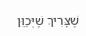שֶׁצָּרִיךְ שֶׁיְּכַוֵּן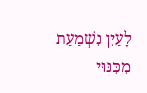לָעַיִן נִשְׁמַעַת מִכִּנּוּי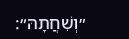״וְשִׁחֲתָהּ״: